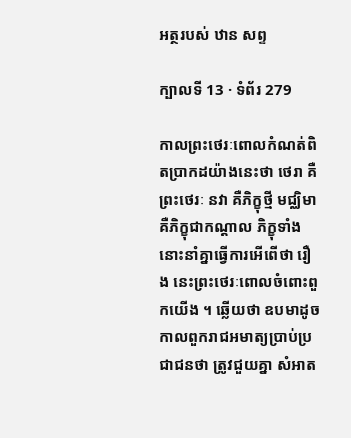អត្ថរបស់ ឋាន សព្ទ

ក្បាលទី 13 · ទំព័រ 279

កាលព្រះថេរៈពោលកំណត់ពិតប្រាកដយ៉ាងនេះថា ថេរា គឺ ព្រះថេរៈ នវា គឺភិក្ខុថ្មី មជ្ឈិមា គឺភិក្ខុជាកណ្តាល ភិក្ខុទាំងនោះនាំគ្នាធ្វើការអើពើថា រឿង នេះព្រះថេរៈពោលចំពោះពួកយើង ។ ឆ្លើយថា ឧបមាដូចកាលពួករាជអមាត្យប្រាប់ប្រជាជនថា ត្រូវជួយគ្នា សំអាត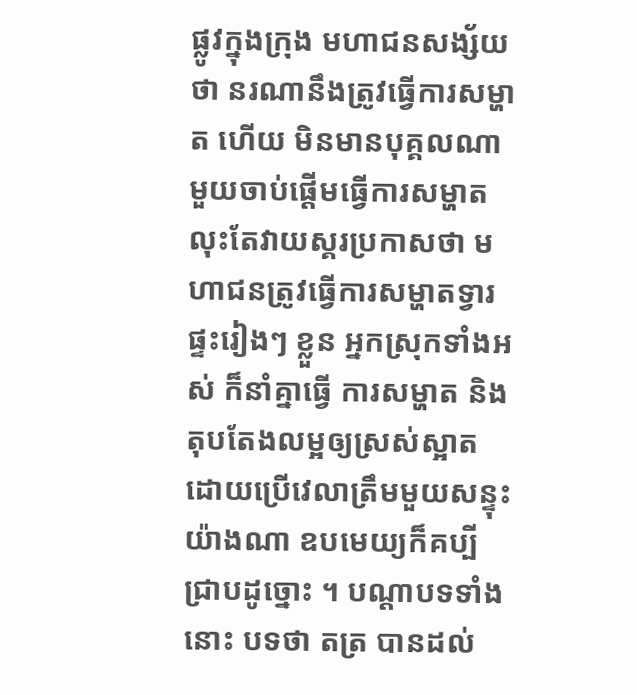ផ្លូវក្នុងក្រុង មហាជនសង្ស័យថា នរណានឹងត្រូវធ្វើការសម្ហាត ហើយ មិនមានបុគ្គលណាមួយចាប់ផ្តើមធ្វើការសម្ហាត លុះតែវាយស្គរប្រកាសថា មហាជនត្រូវធ្វើការសម្ហាតទ្វារផ្ទះរៀងៗ ខ្លួន អ្នកស្រុកទាំងអស់ ក៏នាំគ្នាធ្វើ ការសម្ហាត និងតុបតែងលម្អឲ្យស្រស់ស្អាត ដោយប្រើវេលាត្រឹមមួយសន្ទុះ យ៉ាងណា ឧបមេយ្យក៏គប្បីជ្រាបដូច្នោះ ។ បណ្តាបទទាំងនោះ បទថា តត្រ បានដល់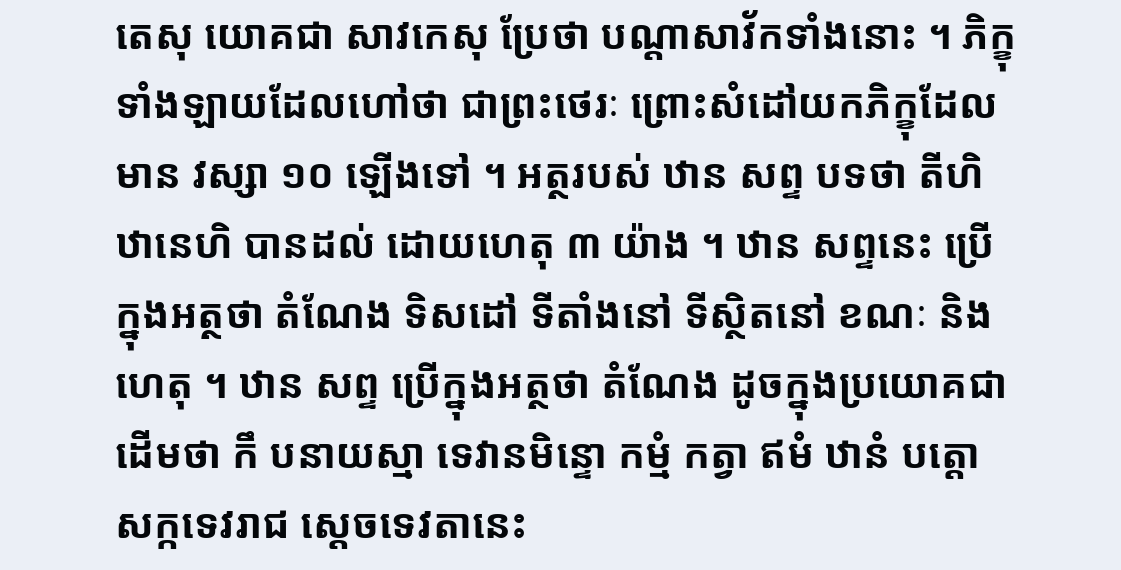តេសុ យោគជា សាវកេសុ ប្រែថា បណ្តាសាវ័កទាំងនោះ ។ ភិក្ខុទាំងឡាយដែលហៅថា ជាព្រះថេរៈ ព្រោះសំដៅយកភិក្ខុដែលមាន វស្សា ១០ ឡើងទៅ ។ អត្ថរបស់ ឋាន សព្ទ បទថា តីហិ ឋានេហិ បានដល់ ដោយហេតុ ៣ យ៉ាង ។ ឋាន សព្ទនេះ ប្រើក្នុងអត្ថថា តំណែង ទិសដៅ ទីតាំងនៅ ទីស្ថិតនៅ ខណៈ និងហេតុ ។ ឋាន សព្ទ ប្រើក្នុងអត្ថថា តំណែង ដូចក្នុងប្រយោគជាដើមថា កឹ បនាយស្មា ទេវានមិន្ទោ កម្មំ កត្វា ឥមំ ឋានំ បត្តោ សក្កទេវរាជ ស្តេចទេវតានេះ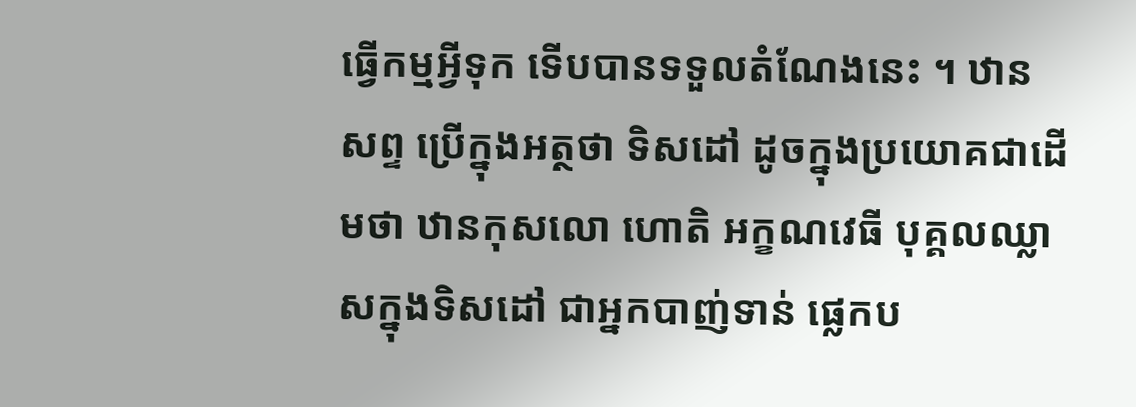ធ្វើកម្មអ្វីទុក ទើបបានទទួលតំណែងនេះ ។ ឋាន សព្ទ ប្រើក្នុងអត្ថថា ទិសដៅ ដូចក្នុងប្រយោគជាដើមថា ឋានកុសលោ ហោតិ អក្ខណវេធី បុគ្គលឈ្លាសក្នុងទិសដៅ ជាអ្នកបាញ់ទាន់ ផ្លេកប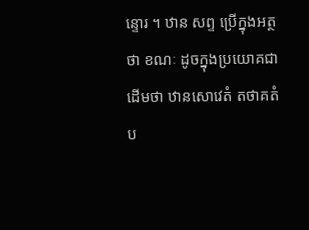ន្ទោរ ។ ឋាន សព្ទ ប្រើក្នុងអត្ថថា ខណៈ ដូចក្នុងប្រយោគជាដើមថា ឋានសោវេតំ តថាគតំ ប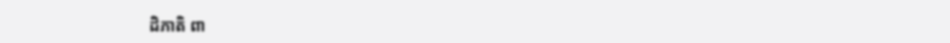ដិភាតិ ពា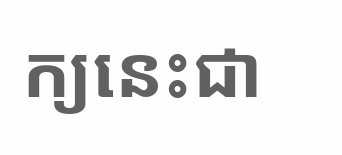ក្យនេះជា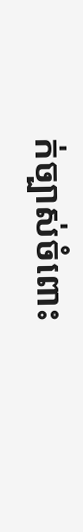ក់ច្បាស់ចំពោះ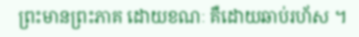ព្រះមានព្រះភាគ ដោយខណៈ គឺដោយឆាប់រហ័ស ។